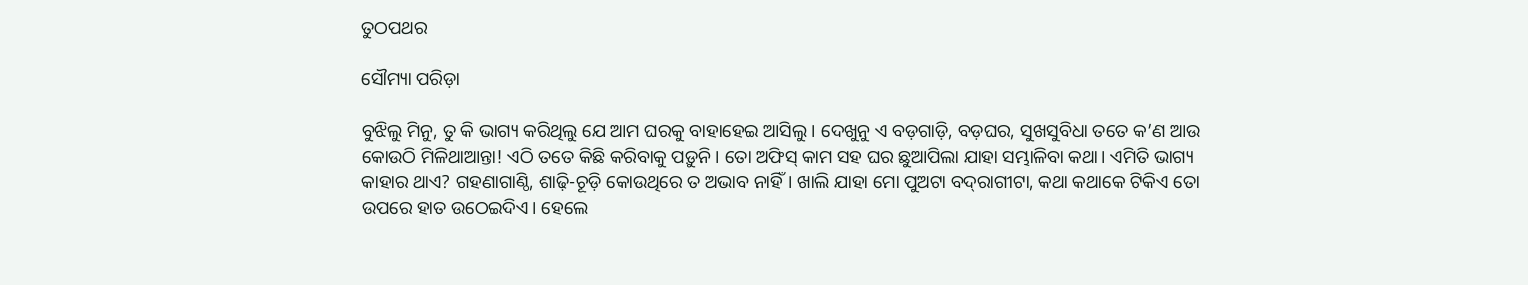ତୁଠପଥର

ସୌମ୍ୟା ପରିଡ଼ା

ବୁଝିଲୁ ମିନୁ, ତୁ କି ଭାଗ୍ୟ କରିଥିଲୁ ଯେ ଆମ ଘରକୁ ବାହାହେଇ ଆସିଲୁ। ଦେଖୁନୁ ଏ ବଡ଼ଗାଡ଼ି, ବଡ଼ଘର, ସୁଖସୁବିଧା ତତେ କ’ଣ ଆଉ କୋଉଠି ମିଳିଥାଆନ୍ତା! ଏଠି ତତେ କିଛି କରିବାକୁ ପଡ଼ୁନି। ତୋ ଅଫିସ୍‌ କାମ ସହ ଘର ଛୁଆପିଲା ଯାହା ସମ୍ଭାଳିବା କଥା। ଏମିତି ଭାଗ୍ୟ କାହାର ଥାଏ? ଗହଣାଗାଣ୍ଠି, ଶାଢ଼ି-ଚୂଡ଼ି କୋଉଥିରେ ତ ଅଭାବ ନାହିଁ। ଖାଲି ଯାହା ମୋ ପୁଅଟା ବଦ୍‌ରାଗୀଟା, କଥା କଥାକେ ଟିକିଏ ତୋ ଉପରେ ହାତ ଉଠେଇଦିଏ। ହେଲେ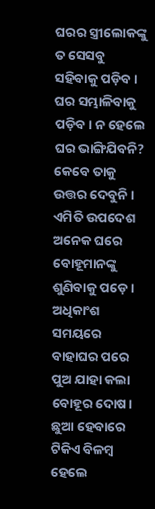ଘରର ସ୍ତ୍ରୀଲୋକଙ୍କୁ ତ ସେସବୁ ସହିବାକୁ ପଡ଼ିବ। ଘର ସମ୍ଭାଳିବାକୁ ପଡ଼ିବ। ନ ହେଲେ ଘର ଭାଙ୍ଗିଯିବନି? କେବେ ତାକୁ ଉତ୍ତର ଦେବୁନି। ଏମିତି ଉପଦେଶ ଅନେକ ଘରେ ବୋହୂମାନଙ୍କୁ ଶୁଣିବାକୁ ପଡ଼େ।
ଅଧିକାଂଶ ସମୟରେ ବାହାଘର ପରେ ପୁଅ ଯାହା କଲା ବୋହୂର ଦୋଷ। ଛୁଆ ହେବାରେ ଟିକିଏ ବିଳମ୍ବ ହେଲେ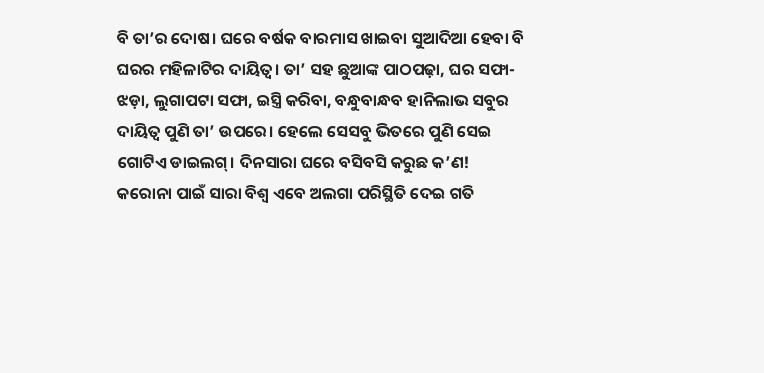ବି ତା’ର ଦୋଷ। ଘରେ ବର୍ଷକ ବାରମାସ ଖାଇବା ସୁଆଦିଆ ହେବା ବି ଘରର ମହିଳାଟିର ଦାୟିତ୍ୱ। ତା’ ସହ ଛୁଆଙ୍କ ପାଠପଢ଼ା, ଘର ସଫା-ଝଡ଼ା, ଲୁଗାପଟା ସଫା, ଇସ୍ତ୍ରି କରିବା, ବନ୍ଧୁବାନ୍ଧବ ହାନିଲାଭ ସବୁର ଦାୟିତ୍ୱ ପୁଣି ତା’ ଉପରେ। ହେଲେ ସେସବୁ ଭିତରେ ପୁଣି ସେଇ ଗୋଟିଏ ଡାଇଲଗ୍‌। ଦିନସାରା ଘରେ ବସିବସି କରୁଛ କ’ଣ!
କରୋନା ପାଇଁ ସାରା ବିଶ୍ୱ ଏବେ ଅଲଗା ପରିସ୍ଥିତି ଦେଇ ଗତି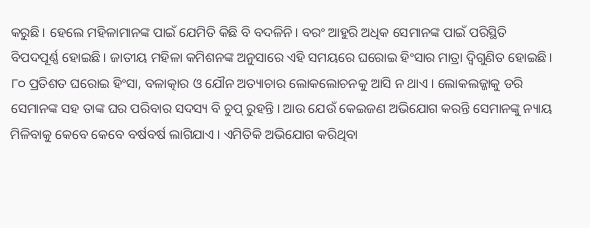କରୁଛି। ହେଲେ ମହିଳାମାନଙ୍କ ପାଇଁ ଯେମିତି କିଛି ବି ବଦଳିନି। ବରଂ ଆହୁରି ଅଧିକ ସେମାନଙ୍କ ପାଇଁ ପରିସ୍ଥିତି ବିପଦପୂର୍ଣ୍ଣ ହୋଇଛି। ଜାତୀୟ ମହିଳା କମିଶନଙ୍କ ଅନୁସାରେ ଏହି ସମୟରେ ଘରୋଇ ହିଂସାର ମାତ୍ରା ଦ୍ୱିଗୁଣିତ ହୋଇଛି। ୮୦ ପ୍ରତିଶତ ଘରୋଇ ହିଂସା, ବଳାତ୍କାର ଓ ଯୌନ ଅତ୍ୟାଚାର ଲୋକଲୋଚନକୁ ଆସି ନ ଥାଏ। ଲୋକଲଜ୍ଜାକୁ ଡରି ସେମାନଙ୍କ ସହ ତାଙ୍କ ଘର ପରିବାର ସଦସ୍ୟ ବି ଚୁପ୍‌ ରୁହନ୍ତି। ଆଉ ଯେଉଁ କେଇଜଣ ଅଭିଯୋଗ କରନ୍ତି ସେମାନଙ୍କୁ ନ୍ୟାୟ ମିଳିବାକୁ କେବେ କେବେ ବର୍ଷବର୍ଷ ଲାଗିଯାଏ। ଏମିତିକି ଅଭିଯୋଗ କରିଥିବା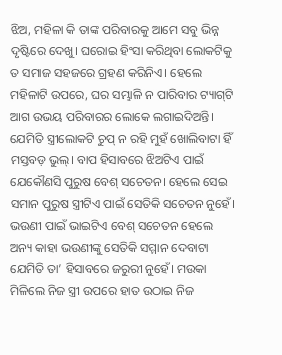ଝିଅ, ମହିଳା କି ତାଙ୍କ ପରିବାରକୁ ଆମେ ସବୁ ଭିନ୍ନ ଦୃଷ୍ଟିରେ ଦେଖୁ। ଘରୋଇ ହିଂସା କରିଥିବା ଲୋକଟିକୁ ତ ସମାଜ ସହଜରେ ଗ୍ରହଣ କରିନିଏ। ହେଲେ ମହିଳାଟି ଉପରେ, ଘର ସମ୍ଭାଳି ନ ପାରିବାର ଟ୍ୟାଗ୍‌ଟି ଆଗ ଉଭୟ ପରିବାରର ଲୋକେ ଲଗାଇଦିଅନ୍ତି। ଯେମିତି ସ୍ତ୍ରୀଲୋକଟି ଚୁପ୍‌ ନ ରହି ମୁହଁ ଖୋଲିବାଟା ହିଁ ମସ୍ତବଡ଼ ଭୁଲ୍‌। ବାପ ହିସାବରେ ଝିଅଟିଏ ପାଇଁ ଯେକୌଣସି ପୁରୁଷ ବେଶ୍‌ ସଚେତନ। ହେଲେ ସେଇ ସମାନ ପୁରୁଷ ସ୍ତ୍ରୀଟିଏ ପାଇଁ ସେତିକି ସଚେତନ ନୁହେଁ। ଭଉଣୀ ପାଇଁ ଭାଇଟିଏ ବେଶ୍‌ ସଚେତନ ହେଲେ ଅନ୍ୟ କାହା ଭଉଣୀଙ୍କୁ ସେତିକି ସମ୍ମାନ ଦେବାଟା ଯେମିତି ତା’ ହିସାବରେ ଜରୁରୀ ନୁହେଁ। ମଉକା ମିଳିଲେ ନିଜ ସ୍ତ୍ରୀ ଉପରେ ହାତ ଉଠାଇ ନିଜ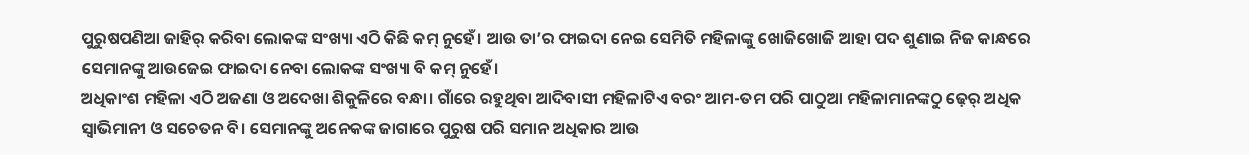ପୁରୁଷପଣିଆ ଜାହିର୍‌ କରିବା ଲୋକଙ୍କ ସଂଖ୍ୟା ଏଠି କିଛି କମ୍‌ ନୁହେଁ। ଆଉ ତା’ର ଫାଇଦା ନେଇ ସେମିତି ମହିଳାଙ୍କୁ ଖୋଜିଖୋଜି ଆହା ପଦ ଶୁଣାଇ ନିଜ କାନ୍ଧରେ ସେମାନଙ୍କୁ ଆଉଜେଇ ଫାଇଦା ନେବା ଲୋକଙ୍କ ସଂଖ୍ୟା ବି କମ୍‌ ନୁହେଁ।
ଅଧିକାଂଶ ମହିଳା ଏଠି ଅଜଣା ଓ ଅଦେଖା ଶିକୁଳିରେ ବନ୍ଧା। ଗାଁରେ ରହୁଥିବା ଆଦିବାସୀ ମହିଳାଟିଏ ବରଂ ଆମ-ତମ ପରି ପାଠୁଆ ମହିଳାମାନଙ୍କଠୁ ଢ଼େର୍‌ ଅଧିକ ସ୍ବାଭିମାନୀ ଓ ସଚେତନ ବି। ସେମାନଙ୍କୁ ଅନେକଙ୍କ ଜାଗାରେ ପୁରୁଷ ପରି ସମାନ ଅଧିକାର ଆଉ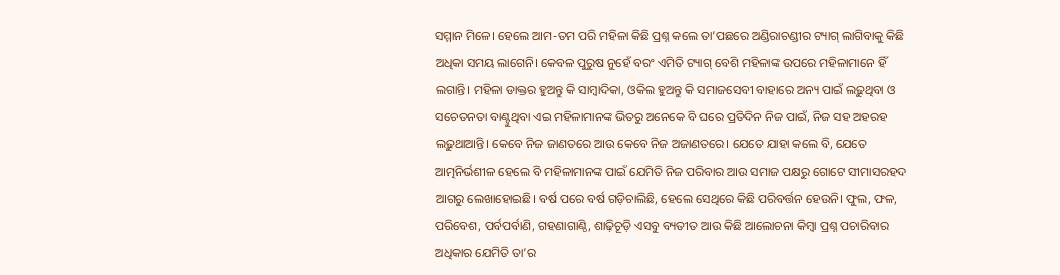ସମ୍ମାନ ମିଳେ। ହେଲେ ଆମ-ତମ ପରି ମହିଳା କିଛି ପ୍ରଶ୍ନ କଲେ ତା’ପଛରେ ଅଣ୍ଡିରାଚଣ୍ଡୀର ଟ୍ୟାଗ୍‌ ଲାଗିବାକୁ କିଛି ଅଧିକା ସମୟ ଲାଗେନି। କେବଳ ପୁରୁଷ ନୁହେଁ ବରଂ ଏମିତି ଟ୍ୟାଗ୍‌ ବେଶି ମହିଳାଙ୍କ ଉପରେ ମହିଳାମାନେ ହିଁ ଲଗାନ୍ତି। ମହିଳା ଡାକ୍ତର ହୁଅନ୍ତୁ କି ସାମ୍ବାଦିକା, ଓକିଲ ହୁଅନ୍ତୁ କି ସମାଜସେବୀ ବାହାରେ ଅନ୍ୟ ପାଇଁ ଲଢ଼ୁଥିବା ଓ ସଚେତନତା ବାଣ୍ଟୁଥିବା ଏଇ ମହିଳାମାନଙ୍କ ଭିତରୁ ଅନେକେ ବି ଘରେ ପ୍ରତିଦିନ ନିଜ ପାଇଁ, ନିଜ ସହ ଅହରହ ଲଢ଼ୁଥାଆନ୍ତି। କେବେ ନିଜ ଜାଣତରେ ଆଉ କେବେ ନିଜ ଅଜାଣତରେ। ଯେତେ ଯାହା କଲେ ବି, ଯେତେ ଆତ୍ମନିର୍ଭଶୀଳ ହେଲେ ବି ମହିଳାମାନଙ୍କ ପାଇଁ ଯେମିତି ନିଜ ପରିବାର ଆଉ ସମାଜ ପକ୍ଷରୁ ଗୋଟେ ସୀମାସରହଦ ଆଗରୁ ଲେଖାହୋଇଛି। ବର୍ଷ ପରେ ବର୍ଷ ଗଡ଼ିଚାଲିଛି, ହେଲେ ସେଥିରେ କିଛି ପରିବର୍ତ୍ତନ ହେଉନି। ଫୁଲ, ଫଳ, ପରିବେଶ, ପର୍ବପର୍ବାଣି, ଗହଣାଗାଣ୍ଠି, ଶାଢ଼ିଚୂଡ଼ି ଏସବୁ ବ୍ୟତୀତ ଆଉ କିଛି ଆଲୋଚନା କିମ୍ବା ପ୍ରଶ୍ନ ପଚାରିବାର ଅଧିକାର ଯେମିତି ତା’ର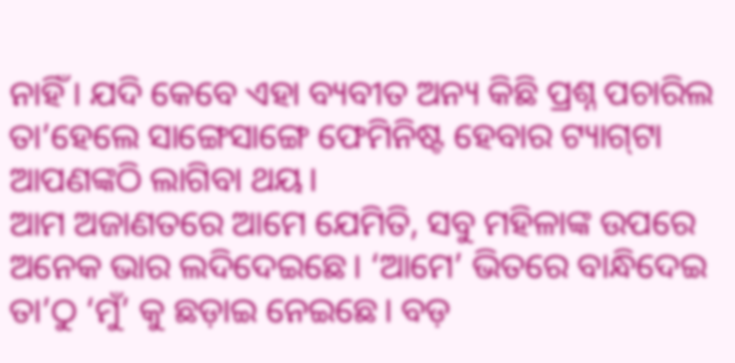ନାହିଁ। ଯଦି କେବେ ଏହା ବ୍ୟବୀତ ଅନ୍ୟ କିଛି ପ୍ରଶ୍ନ ପଚାରିଲ ତା’ହେଲେ ସାଙ୍ଗେସାଙ୍ଗେ ଫେମିନିଷ୍ଟ ହେବାର ଟ୍ୟାଗ୍‌ଟା ଆପଣଙ୍କଠି ଲାଗିବା ଥୟ।
ଆମ ଅଜାଣତରେ ଆମେ ଯେମିତି, ସବୁ ମହିଳାଙ୍କ ଉପରେ ଅନେକ ଭାର ଲଦିଦେଇଛେ। ‘ଆମେ’ ଭିତରେ ବାନ୍ଧିଦେଇ ତା’ଠୁ ‘ମୁଁ’ କୁ ଛଡ଼ାଇ ନେଇଛେ। ବଡ଼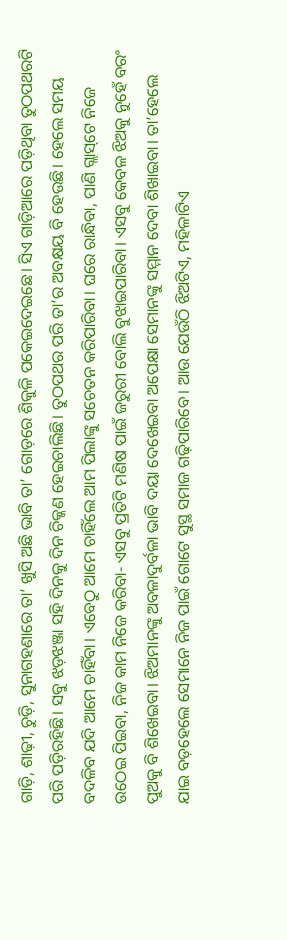ଗାଡ଼ି, ଶାଢ଼ୀ, ଚୁଡ଼ି, ସୁନାଗହଣାରେ ତା’ ଖୁସି ଅଛି ଭାବି ତା’ ଗୋଡ଼ରେ ଶିକୁଳି ପକେଇଦେଇଛେ। ସିଏ ଗାଡ଼ିଆରେ ପଡ଼ିଥିବା ତୁଠପଥରଟି ପରି ପଡ଼ିରହିଛି। ସବୁ ଝଡ଼ଝଞ୍ଜା ସହି ଦିନକୁ ଦିନ ଚିକ୍କଣ ହେଇଚାଲିଛି। ତୁଠପଥର ପରି ତା’ର ଅବକ୍ଷୟ ବି ହେଉଛି। ହେଲେ ସମୟ ବଦଳିବ ଯଦି ଆମେ ଚାହିଁବା। ଏବେଠୁ ଆମେ ଚାହିଁଲେ ଆମ ପିଲାଙ୍କୁ ସଚେତନ କରିପାରିବା। ଘରେ ରାନ୍ଧିବା, ପାଣି ଗ୍ଲାସ୍‌ଟେ ନିଜେ ଉଠେଇ ପିଇବା, ନିଜ କାମ ନିଜେ କରିବା- ଏସବୁ ପ୍ରତିଟି ମଣିଷ ପାଇଁ ଜରୁରୀ ବୋଲି ବୁଝାଇପାରିବା। ଏସବୁ କେବଳ ଝିଅକୁ ନୁହେଁ ବରଂ ପୁଅକୁ ବି ଶିଖେଇବା। ଝିଅମାନଙ୍କୁ ଅବଳାଦୁର୍ବଳା ଭାବି ଦୟା ଦେଖେଇବା ଅପେକ୍ଷା ସେମାନଙ୍କୁ ସମ୍ମାନ ଦେବା ଶିଖାଇବା। ତା’ହେଲେ ଯାଇ ବଡ଼ହେଲେ ସେମାନେ ନିଜ ପାଇଁ ଗୋଟେ ସୁସ୍ଥ ସମାଜ ଗଢ଼ିପାରିବେ। ଆଉ ଯେଉଁଠି ଝିଅଟିଏ, ମହିଳାଟିଏ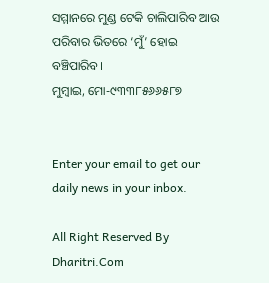ସମ୍ମାନରେ ମୁଣ୍ଡ ଟେକି ଚାଲିପାରିବ ଆଉ ପରିବାର ଭିତରେ ‘ମୁଁ’ ହୋଇ ବଞ୍ଚିପାରିବ।
ମୁମ୍ବାଇ, ମୋ-୯୩୩୮୫୬୬୫୮୭


Enter your email to get our daily news in your inbox.

All Right Reserved By Dharitri.Com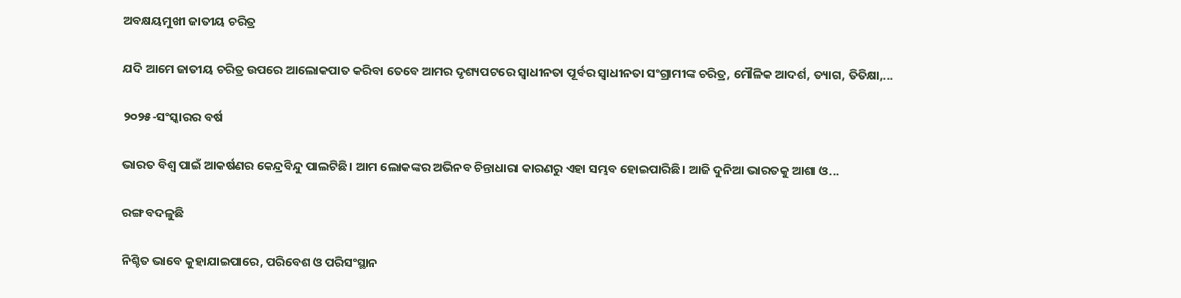ଅବକ୍ଷୟମୁଖୀ ଜାତୀୟ ଚରିତ୍ର

ଯଦି ଆମେ ଜାତୀୟ ଚରିତ୍ର ଉପରେ ଆଲୋକପାତ କରିବା ତେବେ ଆମର ଦୃଶ୍ୟପଟରେ ସ୍ବାଧୀନତା ପୂର୍ବର ସ୍ବାଧୀନତା ସଂଗ୍ରାମୀଙ୍କ ଚରିତ୍ର, ମୌଳିକ ଆଦର୍ଶ, ତ୍ୟାଗ, ତିତିକ୍ଷା,...

୨୦୨୫-ସଂସ୍କାରର ବର୍ଷ

ଭାରତ ବିଶ୍ୱ ପାଇଁ ଆକର୍ଷଣର କେନ୍ଦ୍ରବିନ୍ଦୁ ପାଲଟିଛି। ଆମ ଲୋକଙ୍କର ଅଭିନବ ଚିନ୍ତାଧାରା କାରଣରୁ ଏହା ସମ୍ଭବ ହୋଇପାରିଛି। ଆଜି ଦୁନିଆ ଭାରତକୁ ଆଶା ଓ...

ରଙ୍ଗ ବଦଳୁଛି

ନିଶ୍ଚିତ ଭାବେ କୁହାଯାଇପାରେ, ପରିବେଶ ଓ ପରିସଂସ୍ଥାନ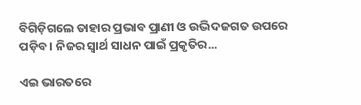ବିଗିଡ଼ିଗଲେ ତାହାର ପ୍ରଭାବ ପ୍ରାଣୀ ଓ ଉଦ୍ଭିଦଜଗତ ଉପରେ ପଡ଼ିବ। ନିଜର ସ୍ବାର୍ଥ ସାଧନ ପାଇଁ ପ୍ରକୃତିର...

ଏଇ ଭାରତରେ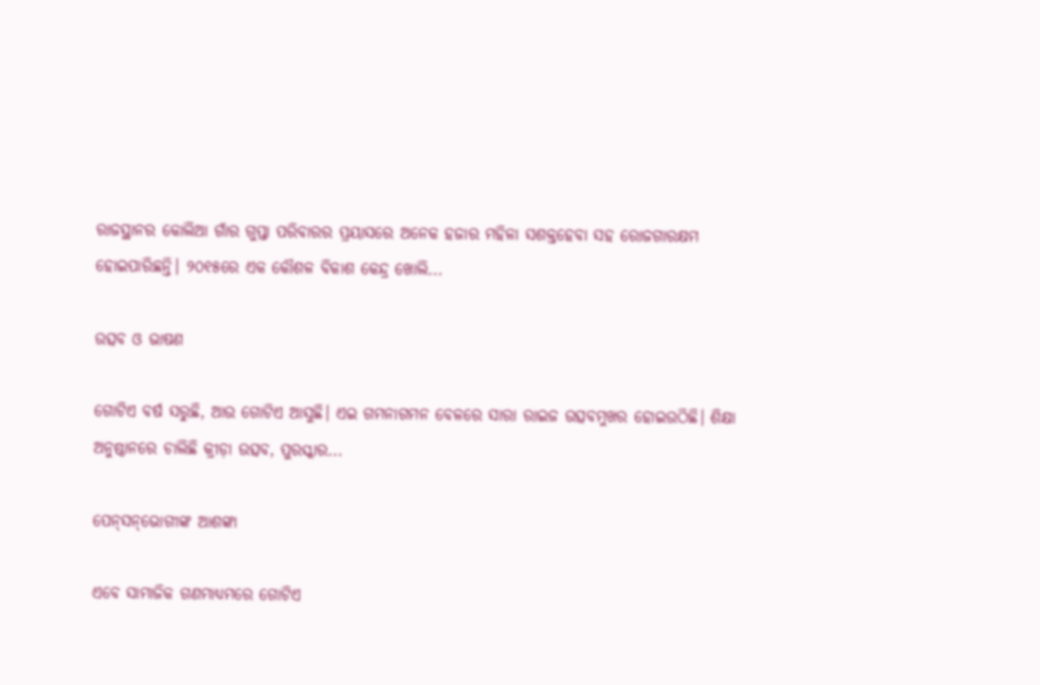ରାଜସ୍ଥାନର କୋଲିଆ ଗାଁର ଗୁପ୍ତା ପରିବାରର ପ୍ରୟାସରେ ଅନେକ ହଜାର ମହିଳା ସଶକ୍ତହେବା ସହ ରୋଜଗାରକ୍ଷମ ହୋଇପାରିଛନ୍ତି। ୨୦୧୫ରେ ଏକ କୌଶଳ ବିକାଶ କେନ୍ଦ୍ର ଖୋଲି...

ଉତ୍ସବ ଓ ଭାଷଣ

ଗୋଟିଏ ବର୍ଷ ସରୁଛି, ଆଉ ଗୋଟିଏ ଆସୁଛି। ଏଇ ଗମନାଗମନ ବେଳରେ ସାରା ରାଇଜ ଉତ୍ସବମୁଖର ହୋଇଉଠିଛି। ଶିକ୍ଷା ଅନୁଷ୍ଠାନରେ ଚାଲିଛି କ୍ରୀଡ଼ା ଉତ୍ସବ, ପୁରସ୍କାର...

ପେନ୍‌ସନ୍‌ଭୋଗୀଙ୍କ ଆଶଙ୍କା

ଏବେ ସାମାଜିକ ଗଣମାଧ୍ୟମରେ ଗୋଟିଏ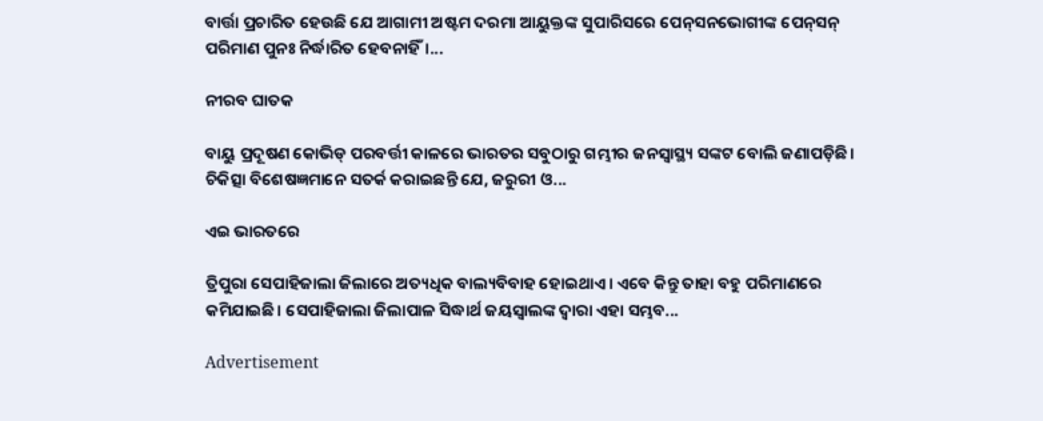ବାର୍ତ୍ତା ପ୍ରଚାରିତ ହେଉଛି ଯେ ଆଗାମୀ ଅଷ୍ଟମ ଦରମା ଆୟୁକ୍ତଙ୍କ ସୁପାରିସରେ ପେନ୍‌ସନଭୋଗୀଙ୍କ ପେନ୍‌ସନ୍‌ ପରିମାଣ ପୁନଃ ନିର୍ଦ୍ଧାରିତ ହେବନାହିଁ।...

ନୀରବ ଘାତକ

ବାୟୁ ପ୍ରଦୂଷଣ କୋଭିଡ୍‌ ପରବର୍ତ୍ତୀ କାଳରେ ଭାରତର ସବୁଠାରୁ ଗମ୍ଭୀର ଜନସ୍ବାସ୍ଥ୍ୟ ସଙ୍କଟ ବୋଲି ଜଣାପଡ଼ିଛି। ଚିକିତ୍ସା ବିଶେଷଜ୍ଞମାନେ ସତର୍କ କରାଇଛନ୍ତି ଯେ, ଜରୁରୀ ଓ...

ଏଇ ଭାରତରେ

ତ୍ରିପୁରା ସେପାହିଜାଲା ଜିଲାରେ ଅତ୍ୟଧିକ ବାଲ୍ୟବିବାହ ହୋଇଥାଏ। ଏବେ କିନ୍ତୁ ତାହା ବହୁ ପରିମାଣରେ କମିଯାଇଛି। ସେପାହିଜାଲା ଜିଲାପାଳ ସିଦ୍ଧାର୍ଥ ଜୟସ୍ବାଲଙ୍କ ଦ୍ୱାରା ଏହା ସମ୍ଭବ...

Advertisement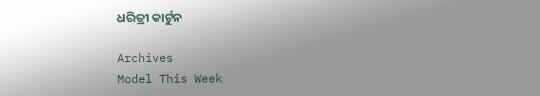ଧରିତ୍ରୀ କାର୍ଟୁନ

Archives
Model This Week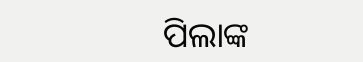ପିଲାଙ୍କ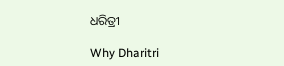ଧରିତ୍ରୀ

Why Dharitri